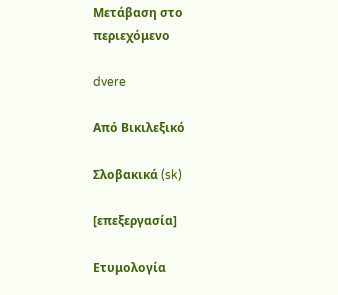Μετάβαση στο περιεχόμενο

dvere

Από Βικιλεξικό

Σλοβακικά (sk)

[επεξεργασία]

Ετυμολογία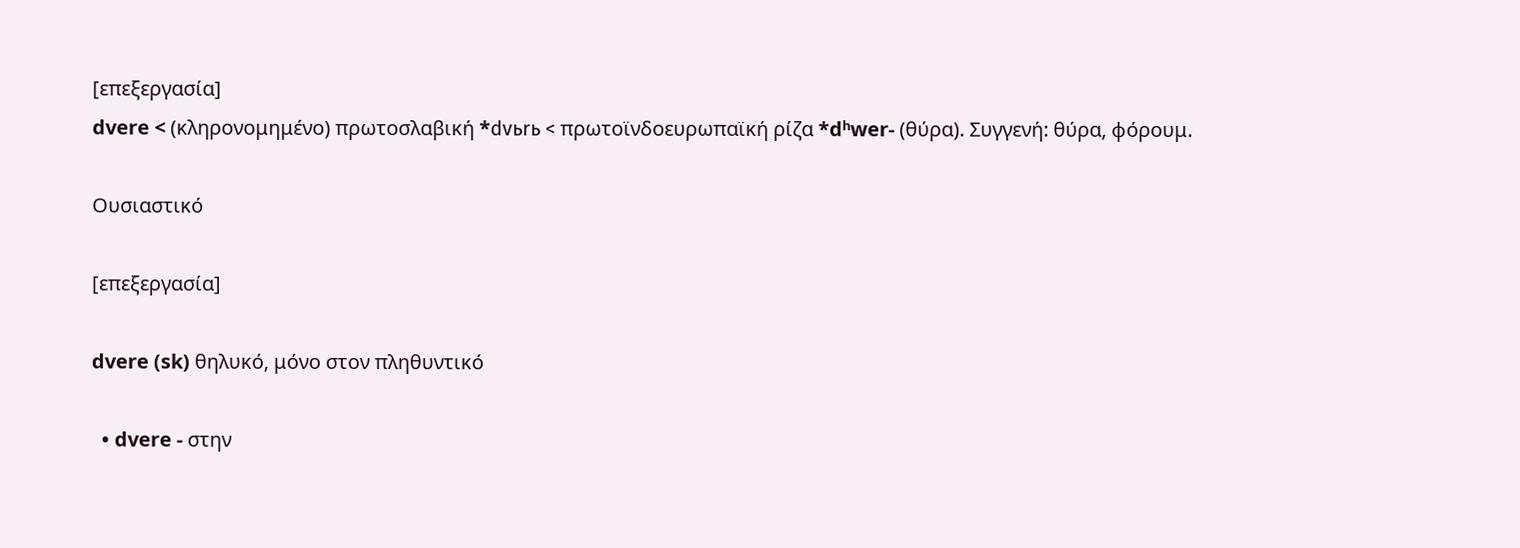[επεξεργασία]
dvere < (κληρονομημένο) πρωτοσλαβική *dvьrь < πρωτοϊνδοευρωπαϊκή ρίζα *dʰwer- (θύρα). Συγγενή: θύρα, φόρουμ.

Ουσιαστικό

[επεξεργασία]

dvere (sk) θηλυκό, μόνο στον πληθυντικό

  • dvere - στην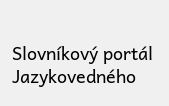Slovníkový portál Jazykovedného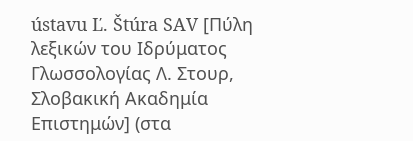ústavu Ľ. Štúra SAV [Πύλη λεξικών του Ιδρύματος Γλωσσολογίας Λ. Στουρ, Σλοβακική Ακαδημία Επιστημών] (στα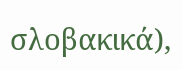σλοβακικά),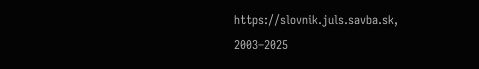https://slovnik.juls.savba.sk, 2003–2025